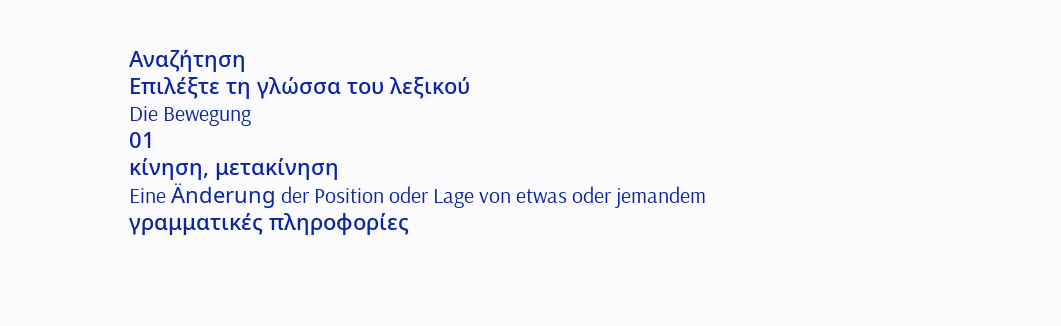Αναζήτηση
Επιλέξτε τη γλώσσα του λεξικού
Die Bewegung
01
κίνηση, μετακίνηση
Eine Änderung der Position oder Lage von etwas oder jemandem
γραμματικές πληροφορίες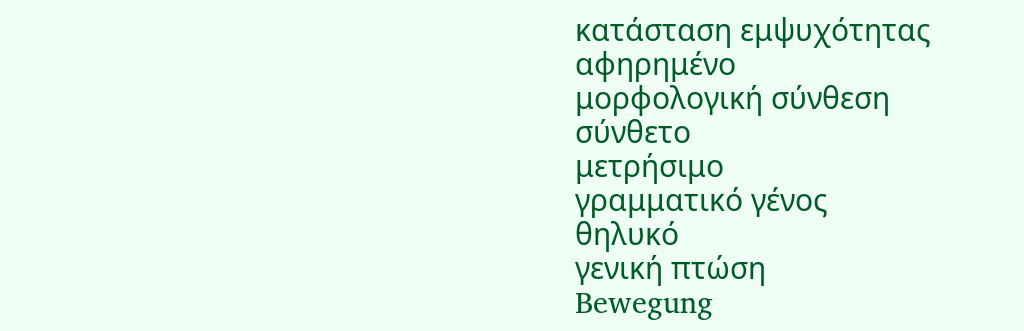κατάσταση εμψυχότητας
αφηρημένο
μορφολογική σύνθεση
σύνθετο
μετρήσιμο
γραμματικό γένος
θηλυκό
γενική πτώση
Bewegung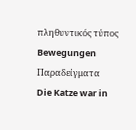πληθυντικός τύπος
Bewegungen
Παραδείγματα
Die Katze war in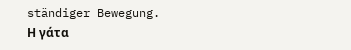ständiger Bewegung.
Η γάτα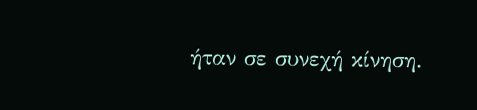ήταν σε συνεχή κίνηση.